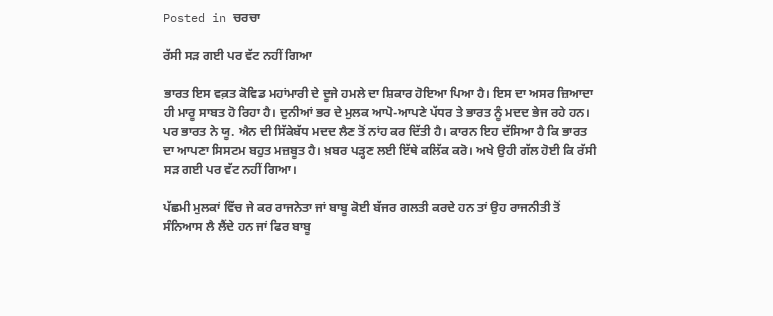Posted in ਚਰਚਾ

ਰੱਸੀ ਸੜ ਗਈ ਪਰ ਵੱਟ ਨਹੀਂ ਗਿਆ

ਭਾਰਤ ਇਸ ਵਕ਼ਤ ਕੋਵਿਡ ਮਹਾਂਮਾਰੀ ਦੇ ਦੂਜੇ ਹਮਲੇ ਦਾ ਸ਼ਿਕਾਰ ਹੋਇਆ ਪਿਆ ਹੈ। ਇਸ ਦਾ ਅਸਰ ਜ਼ਿਆਦਾ ਹੀ ਮਾਰੂ ਸਾਬਤ ਹੋ ਰਿਹਾ ਹੈ। ਦੁਨੀਆਂ ਭਰ ਦੇ ਮੁਲਕ ਆਪੋ-ਆਪਣੇ ਪੱਧਰ ਤੇ ਭਾਰਤ ਨੂੰ ਮਦਦ ਭੇਜ ਰਹੇ ਹਨ। ਪਰ ਭਾਰਤ ਨੇ ਯੂ. ਐਨ ਦੀ ਸਿੱਕੇਬੱਧ ਮਦਦ ਲੈਣ ਤੋਂ ਨਾਂਹ ਕਰ ਦਿੱਤੀ ਹੈ। ਕਾਰਨ ਇਹ ਦੱਸਿਆ ਹੈ ਕਿ ਭਾਰਤ ਦਾ ਆਪਣਾ ਸਿਸਟਮ ਬਹੁਤ ਮਜ਼ਬੂਤ ਹੈ। ਖ਼ਬਰ ਪੜ੍ਹਣ ਲਈ ਇੱਥੇ ਕਲਿੱਕ ਕਰੋ। ਅਖੇ ਉਹੀ ਗੱਲ ਹੋਈ ਕਿ ਰੱਸੀ ਸੜ ਗਈ ਪਰ ਵੱਟ ਨਹੀਂ ਗਿਆ।

ਪੱਛਮੀ ਮੁਲਕਾਂ ਵਿੱਚ ਜੇ ਕਰ ਰਾਜਨੇਤਾ ਜਾਂ ਬਾਬੂ ਕੋਈ ਬੱਜਰ ਗਲਤੀ ਕਰਦੇ ਹਨ ਤਾਂ ਉਹ ਰਾਜਨੀਤੀ ਤੋਂ ਸੰਨਿਆਸ ਲੈ ਲੈਂਦੇ ਹਨ ਜਾਂ ਫਿਰ ਬਾਬੂ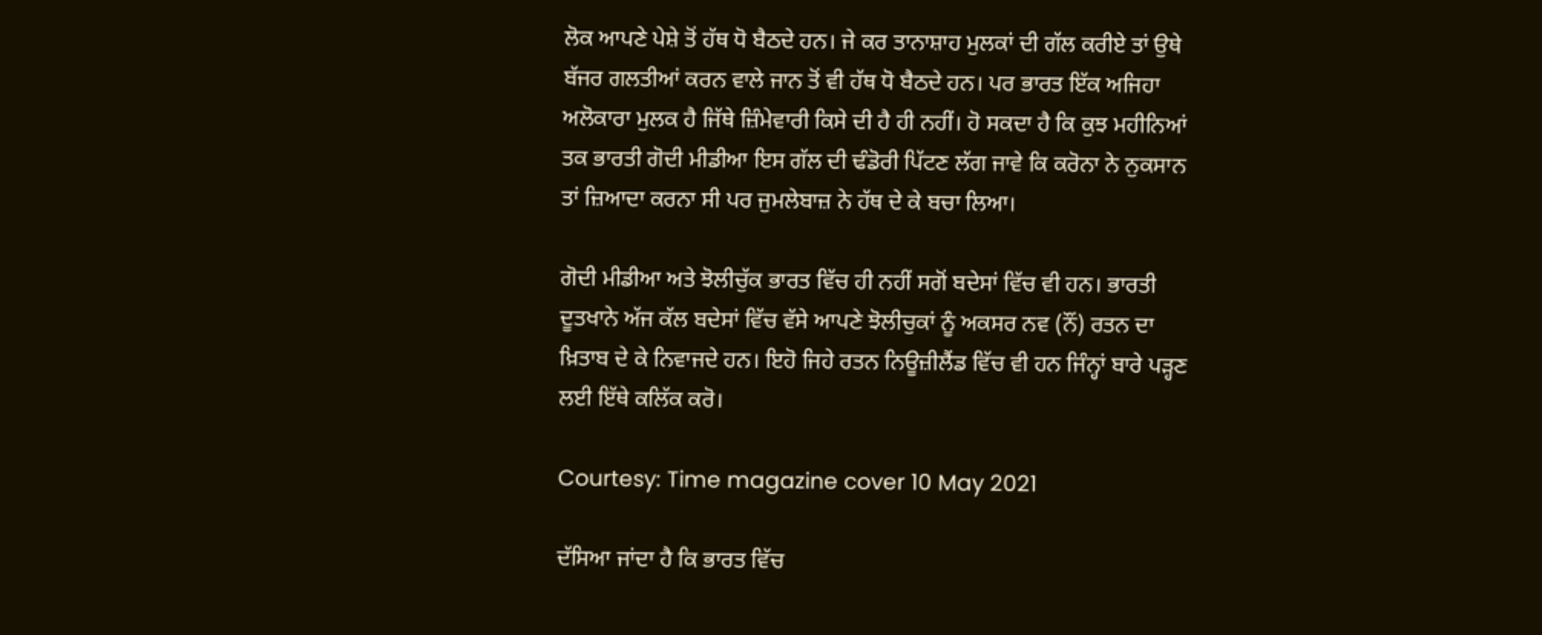ਲੋਕ ਆਪਣੇ ਪੇਸ਼ੇ ਤੋਂ ਹੱਥ ਧੋ ਬੈਠਦੇ ਹਨ। ਜੇ ਕਰ ਤਾਨਾਸ਼ਾਹ ਮੁਲਕਾਂ ਦੀ ਗੱਲ ਕਰੀਏ ਤਾਂ ਉਥੇ ਬੱਜਰ ਗਲਤੀਆਂ ਕਰਨ ਵਾਲੇ ਜਾਨ ਤੋਂ ਵੀ ਹੱਥ ਧੋ ਬੈਠਦੇ ਹਨ। ਪਰ ਭਾਰਤ ਇੱਕ ਅਜਿਹਾ ਅਲੋਕਾਰਾ ਮੁਲਕ ਹੈ ਜਿੱਥੇ ਜ਼ਿੰਮੇਵਾਰੀ ਕਿਸੇ ਦੀ ਹੈ ਹੀ ਨਹੀਂ। ਹੋ ਸਕਦਾ ਹੈ ਕਿ ਕੁਝ ਮਹੀਨਿਆਂ ਤਕ ਭਾਰਤੀ ਗੋਦੀ ਮੀਡੀਆ ਇਸ ਗੱਲ ਦੀ ਢੰਡੋਰੀ ਪਿੱਟਣ ਲੱਗ ਜਾਵੇ ਕਿ ਕਰੋਨਾ ਨੇ ਨੁਕਸਾਨ ਤਾਂ ਜ਼ਿਆਦਾ ਕਰਨਾ ਸੀ ਪਰ ਜੁਮਲੇਬਾਜ਼ ਨੇ ਹੱਥ ਦੇ ਕੇ ਬਚਾ ਲਿਆ।

ਗੋਦੀ ਮੀਡੀਆ ਅਤੇ ਝੋਲੀਚੁੱਕ ਭਾਰਤ ਵਿੱਚ ਹੀ ਨਹੀਂ ਸਗੋਂ ਬਦੇਸਾਂ ਵਿੱਚ ਵੀ ਹਨ। ਭਾਰਤੀ ਦੂਤਖਾਨੇ ਅੱਜ ਕੱਲ ਬਦੇਸਾਂ ਵਿੱਚ ਵੱਸੇ ਆਪਣੇ ਝੋਲੀਚੁਕਾਂ ਨੂੰ ਅਕਸਰ ਨਵ (ਨੌਂ) ਰਤਨ ਦਾ ਖ਼ਿਤਾਬ ਦੇ ਕੇ ਨਿਵਾਜਦੇ ਹਨ। ਇਹੋ ਜਿਹੇ ਰਤਨ ਨਿਊਜ਼ੀਲੈਂਡ ਵਿੱਚ ਵੀ ਹਨ ਜਿੰਨ੍ਹਾਂ ਬਾਰੇ ਪੜ੍ਹਣ ਲਈ ਇੱਥੇ ਕਲਿੱਕ ਕਰੋ।

Courtesy: Time magazine cover 10 May 2021

ਦੱਸਿਆ ਜਾਂਦਾ ਹੈ ਕਿ ਭਾਰਤ ਵਿੱਚ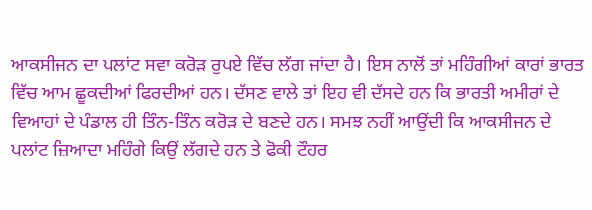ਆਕਸੀਜਨ ਦਾ ਪਲਾਂਟ ਸਵਾ ਕਰੋੜ ਰੁਪਏ ਵਿੱਚ ਲੱਗ ਜਾਂਦਾ ਹੈ। ਇਸ ਨਾਲੋਂ ਤਾਂ ਮਹਿੰਗੀਆਂ ਕਾਰਾਂ ਭਾਰਤ ਵਿੱਚ ਆਮ ਛੂਕਦੀਆਂ ਫਿਰਦੀਆਂ ਹਨ। ਦੱਸਣ ਵਾਲੇ ਤਾਂ ਇਹ ਵੀ ਦੱਸਦੇ ਹਨ ਕਿ ਭਾਰਤੀ ਅਮੀਰਾਂ ਦੇ ਵਿਆਹਾਂ ਦੇ ਪੰਡਾਲ ਹੀ ਤਿੰਨ-ਤਿੰਨ ਕਰੋੜ ਦੇ ਬਣਦੇ ਹਨ। ਸਮਝ ਨਹੀਂ ਆਉਂਦੀ ਕਿ ਆਕਸੀਜਨ ਦੇ ਪਲਾਂਟ ਜ਼ਿਆਦਾ ਮਹਿੰਗੇ ਕਿਉਂ ਲੱਗਦੇ ਹਨ ਤੇ ਫੋਕੀ ਟੌਹਰ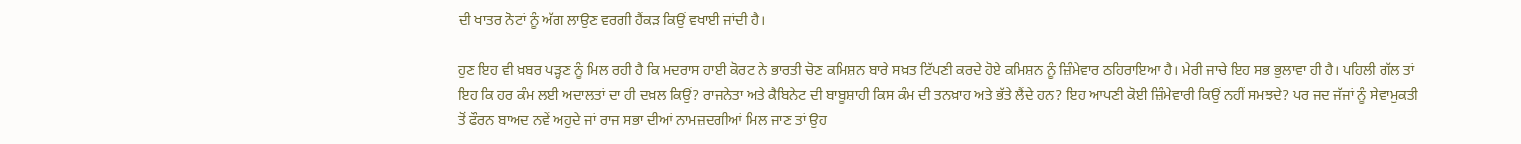ਦੀ ਖਾਤਰ ਨੋਟਾਂ ਨੂੰ ਅੱਗ ਲਾਉਣ ਵਰਗੀ ਹੈਂਕੜ ਕਿਉਂ ਵਖਾਈ ਜਾਂਦੀ ਹੈ।

ਹੁਣ ਇਹ ਵੀ ਖ਼ਬਰ ਪੜ੍ਹਣ ਨੂੰ ਮਿਲ ਰਹੀ ਹੈ ਕਿ ਮਦਰਾਸ ਹਾਈ ਕੋਰਟ ਨੇ ਭਾਰਤੀ ਚੋਣ ਕਮਿਸ਼ਨ ਬਾਰੇ ਸਖ਼ਤ ਟਿੱਪਣੀ ਕਰਦੇ ਹੋਏ ਕਮਿਸ਼ਨ ਨੂੰ ਜ਼ਿੰਮੇਵਾਰ ਠਹਿਰਾਇਆ ਹੈ। ਮੇਰੀ ਜਾਚੇ ਇਹ ਸਭ ਭੁਲਾਵਾ ਹੀ ਹੈ। ਪਹਿਲੀ ਗੱਲ ਤਾਂ ਇਹ ਕਿ ਹਰ ਕੰਮ ਲਈ ਅਦਾਲਤਾਂ ਦਾ ਹੀ ਦਖ਼ਲ ਕਿਉਂ? ਰਾਜਨੇਤਾ ਅਤੇ ਕੈਬਿਨੇਟ ਦੀ ਬਾਬੂਸ਼ਾਹੀ ਕਿਸ ਕੰਮ ਦੀ ਤਨਖ਼ਾਹ ਅਤੇ ਭੱਤੇ ਲੈਂਦੇ ਹਨ? ਇਹ ਆਪਣੀ ਕੋਈ ਜ਼ਿੰਮੇਵਾਰੀ ਕਿਉਂ ਨਹੀਂ ਸਮਝਦੇ? ਪਰ ਜਦ ਜੱਜਾਂ ਨੂੰ ਸੇਵਾਮੁਕਤੀ ਤੋਂ ਫੌਰਨ ਬਾਅਦ ਨਵੇਂ ਅਹੁਦੇ ਜਾਂ ਰਾਜ ਸਭਾ ਦੀਆਂ ਨਾਮਜ਼ਦਗੀਆਂ ਮਿਲ ਜਾਣ ਤਾਂ ਉਹ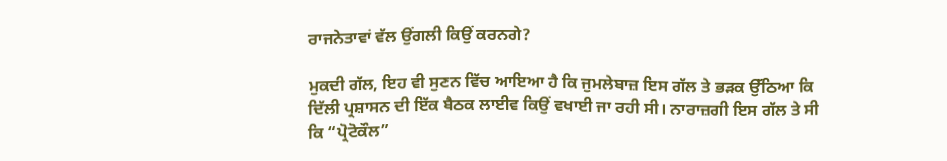ਰਾਜਨੇਤਾਵਾਂ ਵੱਲ ਉਂਗਲੀ ਕਿਉਂ ਕਰਨਗੇ?

ਮੁਕਦੀ ਗੱਲ, ਇਹ ਵੀ ਸੁਣਨ ਵਿੱਚ ਆਇਆ ਹੈ ਕਿ ਜੁਮਲੇਬਾਜ਼ ਇਸ ਗੱਲ ਤੇ ਭੜਕ ਉੱਠਿਆ ਕਿ ਦਿੱਲੀ ਪ੍ਰਸ਼ਾਸਨ ਦੀ ਇੱਕ ਬੈਠਕ ਲਾਈਵ ਕਿਉਂ ਵਖਾਈ ਜਾ ਰਹੀ ਸੀ। ਨਾਰਾਜ਼ਗੀ ਇਸ ਗੱਲ ਤੇ ਸੀ ਕਿ “ਪ੍ਰੋਟੋਕੌਲ”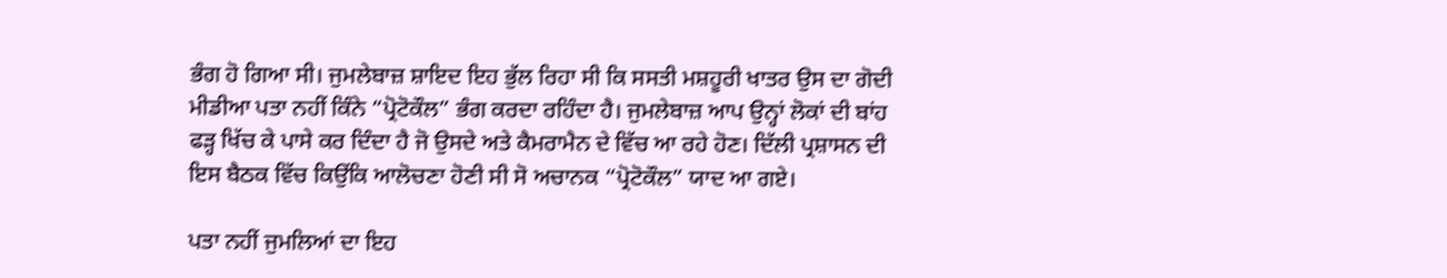ਭੰਗ ਹੋ ਗਿਆ ਸੀ। ਜੁਮਲੇਬਾਜ਼ ਸ਼ਾਇਦ ਇਹ ਭੁੱਲ ਰਿਹਾ ਸੀ ਕਿ ਸਸਤੀ ਮਸ਼ਹੂਰੀ ਖਾਤਰ ਉਸ ਦਾ ਗੋਦੀ ਮੀਡੀਆ ਪਤਾ ਨਹੀਂ ਕਿੰਨੇ “ਪ੍ਰੋਟੋਕੌਲ” ਭੰਗ ਕਰਦਾ ਰਹਿੰਦਾ ਹੈ। ਜੁਮਲੇਬਾਜ਼ ਆਪ ਉਨ੍ਹਾਂ ਲੋਕਾਂ ਦੀ ਬਾਂਹ ਫੜ੍ਹ ਖਿੱਚ ਕੇ ਪਾਸੇ ਕਰ ਦਿੰਦਾ ਹੈ ਜੋ ਉਸਦੇ ਅਤੇ ਕੈਮਰਾਮੈਨ ਦੇ ਵਿੱਚ ਆ ਰਹੇ ਹੋਣ। ਦਿੱਲੀ ਪ੍ਰਸ਼ਾਸਨ ਦੀ ਇਸ ਬੈਠਕ ਵਿੱਚ ਕਿਉਂਕਿ ਆਲੋਚਣਾ ਹੋਣੀ ਸੀ ਸੋ ਅਚਾਨਕ “ਪ੍ਰੋਟੋਕੌਲ” ਯਾਦ ਆ ਗਏ।

ਪਤਾ ਨਹੀਂ ਜੁਮਲਿਆਂ ਦਾ ਇਹ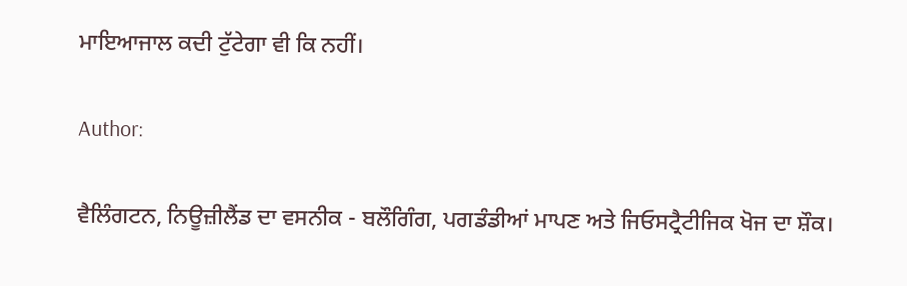ਮਾਇਆਜਾਲ ਕਦੀ ਟੁੱਟੇਗਾ ਵੀ ਕਿ ਨਹੀਂ।

Author:

ਵੈਲਿੰਗਟਨ, ਨਿਊਜ਼ੀਲੈਂਡ ਦਾ ਵਸਨੀਕ - ਬਲੌਗਿੰਗ, ਪਗਡੰਡੀਆਂ ਮਾਪਣ ਅਤੇ ਜਿਓਸਟ੍ਰੈਟੀਜਿਕ ਖੋਜ ਦਾ ਸ਼ੌਕ।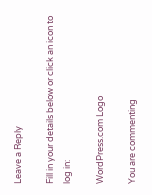Leave a Reply

Fill in your details below or click an icon to log in:

WordPress.com Logo

You are commenting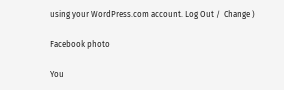using your WordPress.com account. Log Out /  Change )

Facebook photo

You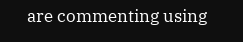are commenting using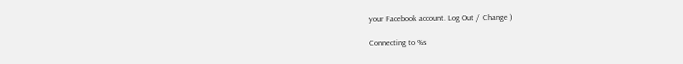your Facebook account. Log Out /  Change )

Connecting to %s